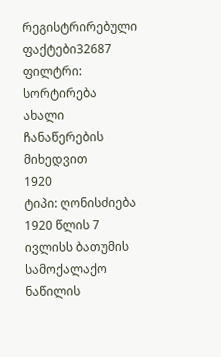რეგისტრირებული ფაქტები32687
ფილტრი:
სორტირება ახალი ჩანაწერების მიხედვით
1920
ტიპი: ღონისძიება
1920 წლის 7 ივლისს ბათუმის სამოქალაქო ნაწილის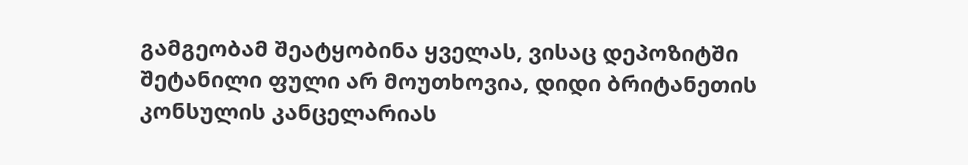გამგეობამ შეატყობინა ყველას, ვისაც დეპოზიტში შეტანილი ფული არ მოუთხოვია, დიდი ბრიტანეთის კონსულის კანცელარიას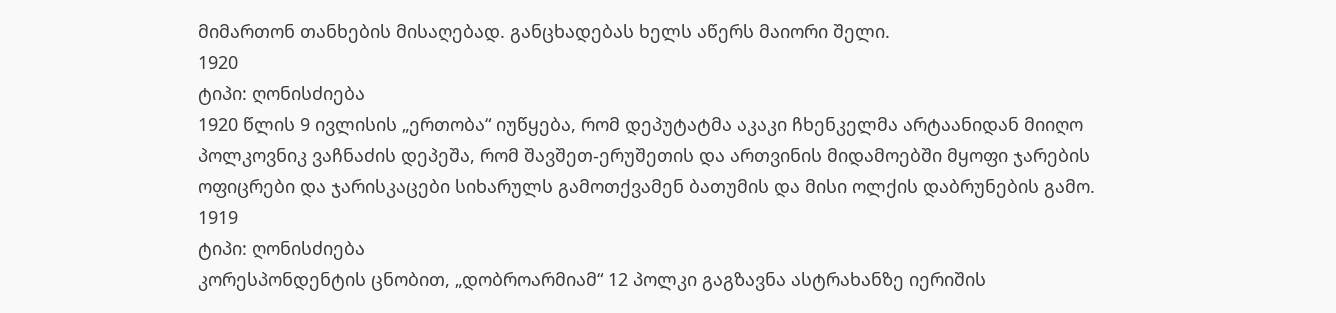მიმართონ თანხების მისაღებად. განცხადებას ხელს აწერს მაიორი შელი.
1920
ტიპი: ღონისძიება
1920 წლის 9 ივლისის „ერთობა“ იუწყება, რომ დეპუტატმა აკაკი ჩხენკელმა არტაანიდან მიიღო პოლკოვნიკ ვაჩნაძის დეპეშა, რომ შავშეთ-ერუშეთის და ართვინის მიდამოებში მყოფი ჯარების ოფიცრები და ჯარისკაცები სიხარულს გამოთქვამენ ბათუმის და მისი ოლქის დაბრუნების გამო.
1919
ტიპი: ღონისძიება
კორესპონდენტის ცნობით, „დობროარმიამ“ 12 პოლკი გაგზავნა ასტრახანზე იერიშის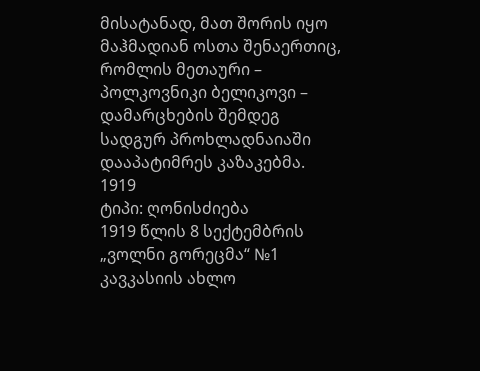მისატანად, მათ შორის იყო მაჰმადიან ოსთა შენაერთიც, რომლის მეთაური – პოლკოვნიკი ბელიკოვი – დამარცხების შემდეგ სადგურ პროხლადნაიაში დააპატიმრეს კაზაკებმა.
1919
ტიპი: ღონისძიება
1919 წლის 8 სექტემბრის „ვოლნი გორეცმა“ №1 კავკასიის ახლო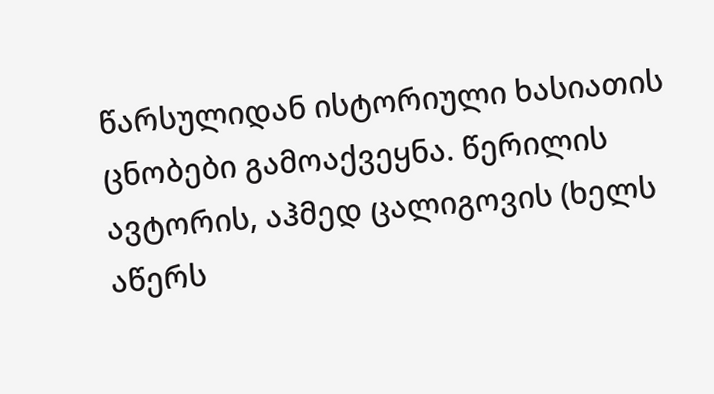წარსულიდან ისტორიული ხასიათის ცნობები გამოაქვეყნა. წერილის ავტორის, აჰმედ ცალიგოვის (ხელს აწერს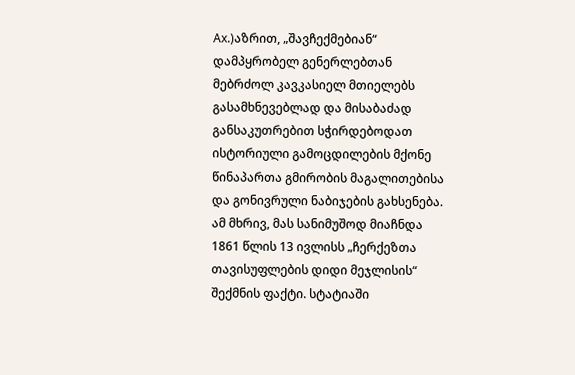Ах.)აზრით, „შავჩექმებიან“ დამპყრობელ გენერლებთან მებრძოლ კავკასიელ მთიელებს გასამხნევებლად და მისაბაძად განსაკუთრებით სჭირდებოდათ ისტორიული გამოცდილების მქონე წინაპართა გმირობის მაგალითებისა და გონივრული ნაბიჯების გახსენება. ამ მხრივ, მას სანიმუშოდ მიაჩნდა 1861 წლის 13 ივლისს „ჩერქეზთა თავისუფლების დიდი მეჯლისის“ შექმნის ფაქტი. სტატიაში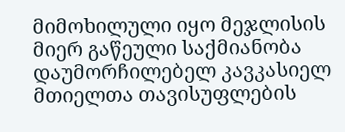მიმოხილული იყო მეჯლისის მიერ გაწეული საქმიანობა დაუმორჩილებელ კავკასიელ მთიელთა თავისუფლების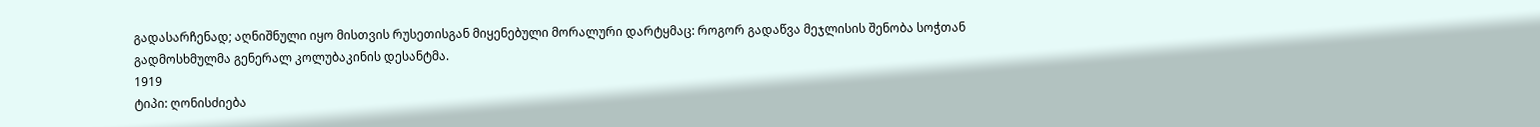გადასარჩენად; აღნიშნული იყო მისთვის რუსეთისგან მიყენებული მორალური დარტყმაც: როგორ გადაწვა მეჯლისის შენობა სოჭთან გადმოსხმულმა გენერალ კოლუბაკინის დესანტმა.
1919
ტიპი: ღონისძიება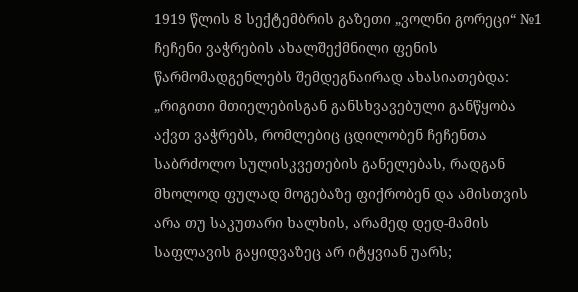1919 წლის 8 სექტემბრის გაზეთი „ვოლნი გორეცი“ №1 ჩეჩენი ვაჭრების ახალშექმნილი ფენის წარმომადგენლებს შემდეგნაირად ახასიათებდა: „რიგითი მთიელებისგან განსხვავებული განწყობა აქვთ ვაჭრებს, რომლებიც ცდილობენ ჩეჩენთა საბრძოლო სულისკვეთების განელებას, რადგან მხოლოდ ფულად მოგებაზე ფიქრობენ და ამისთვის არა თუ საკუთარი ხალხის, არამედ დედ-მამის საფლავის გაყიდვაზეც არ იტყვიან უარს;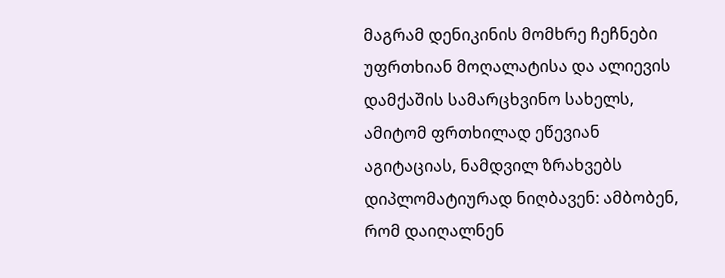მაგრამ დენიკინის მომხრე ჩეჩნები უფრთხიან მოღალატისა და ალიევის დამქაშის სამარცხვინო სახელს, ამიტომ ფრთხილად ეწევიან აგიტაციას, ნამდვილ ზრახვებს დიპლომატიურად ნიღბავენ: ამბობენ, რომ დაიღალნენ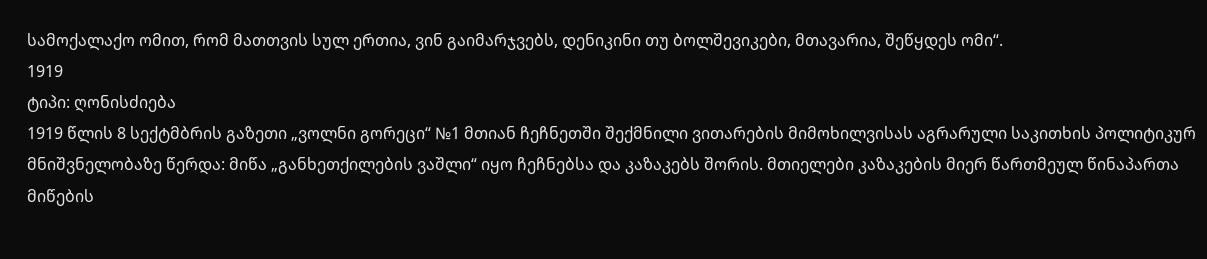სამოქალაქო ომით, რომ მათთვის სულ ერთია, ვინ გაიმარჯვებს, დენიკინი თუ ბოლშევიკები, მთავარია, შეწყდეს ომი“.
1919
ტიპი: ღონისძიება
1919 წლის 8 სექტმბრის გაზეთი „ვოლნი გორეცი“ №1 მთიან ჩეჩნეთში შექმნილი ვითარების მიმოხილვისას აგრარული საკითხის პოლიტიკურ მნიშვნელობაზე წერდა: მიწა „განხეთქილების ვაშლი“ იყო ჩეჩნებსა და კაზაკებს შორის. მთიელები კაზაკების მიერ წართმეულ წინაპართა მიწების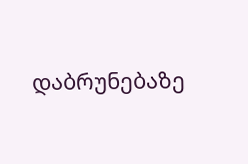დაბრუნებაზე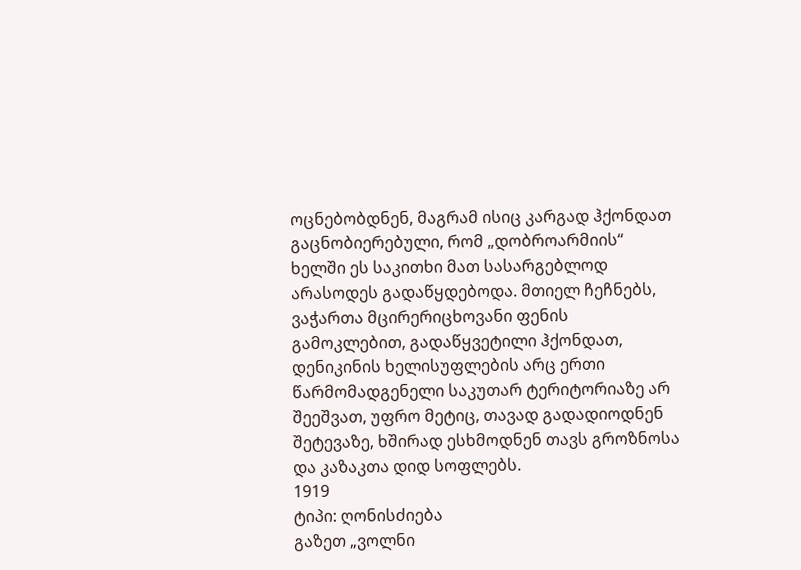ოცნებობდნენ, მაგრამ ისიც კარგად ჰქონდათ გაცნობიერებული, რომ „დობროარმიის“ ხელში ეს საკითხი მათ სასარგებლოდ არასოდეს გადაწყდებოდა. მთიელ ჩეჩნებს, ვაჭართა მცირერიცხოვანი ფენის გამოკლებით, გადაწყვეტილი ჰქონდათ, დენიკინის ხელისუფლების არც ერთი წარმომადგენელი საკუთარ ტერიტორიაზე არ შეეშვათ, უფრო მეტიც, თავად გადადიოდნენ შეტევაზე, ხშირად ესხმოდნენ თავს გროზნოსა და კაზაკთა დიდ სოფლებს.
1919
ტიპი: ღონისძიება
გაზეთ „ვოლნი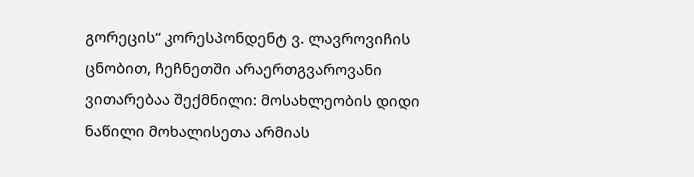გორეცის“ კორესპონდენტ ვ. ლავროვიჩის ცნობით, ჩეჩნეთში არაერთგვაროვანი ვითარებაა შექმნილი: მოსახლეობის დიდი ნაწილი მოხალისეთა არმიას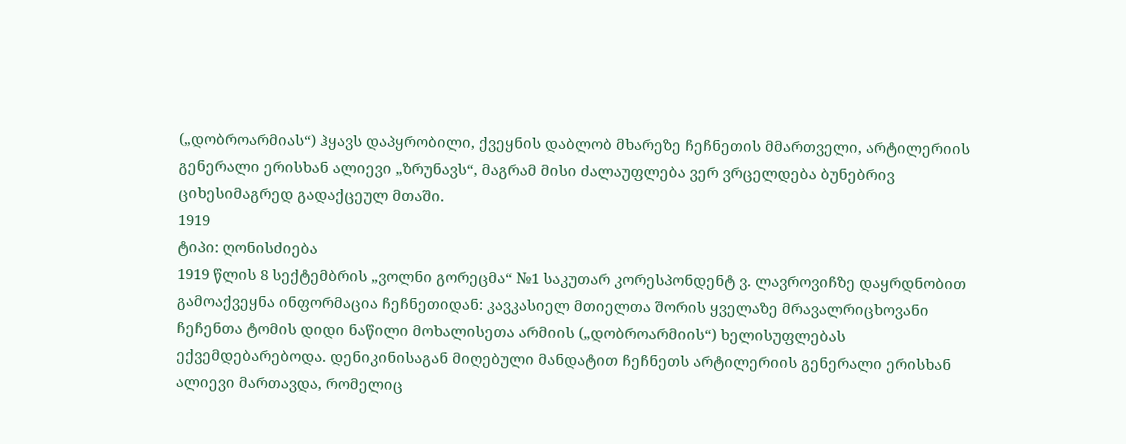(„დობროარმიას“) ჰყავს დაპყრობილი, ქვეყნის დაბლობ მხარეზე ჩეჩნეთის მმართველი, არტილერიის გენერალი ერისხან ალიევი „ზრუნავს“, მაგრამ მისი ძალაუფლება ვერ ვრცელდება ბუნებრივ ციხესიმაგრედ გადაქცეულ მთაში.
1919
ტიპი: ღონისძიება
1919 წლის 8 სექტემბრის „ვოლნი გორეცმა“ №1 საკუთარ კორესპონდენტ ვ. ლავროვიჩზე დაყრდნობით გამოაქვეყნა ინფორმაცია ჩეჩნეთიდან: კავკასიელ მთიელთა შორის ყველაზე მრავალრიცხოვანი ჩეჩენთა ტომის დიდი ნაწილი მოხალისეთა არმიის („დობროარმიის“) ხელისუფლებას ექვემდებარებოდა. დენიკინისაგან მიღებული მანდატით ჩეჩნეთს არტილერიის გენერალი ერისხან ალიევი მართავდა, რომელიც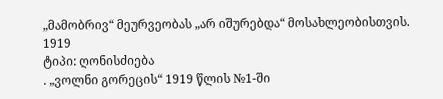„მამობრივ“ მეურვეობას „არ იშურებდა“ მოსახლეობისთვის.
1919
ტიპი: ღონისძიება
. „ვოლნი გორეცის“ 1919 წლის №1-ში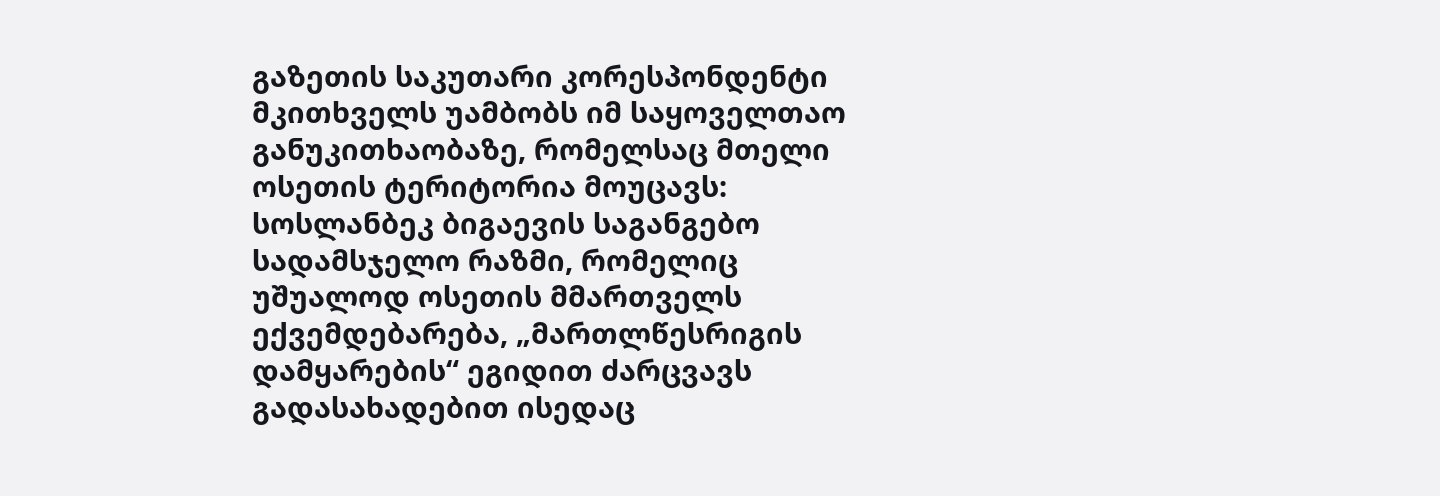გაზეთის საკუთარი კორესპონდენტი მკითხველს უამბობს იმ საყოველთაო განუკითხაობაზე, რომელსაც მთელი ოსეთის ტერიტორია მოუცავს: სოსლანბეკ ბიგაევის საგანგებო სადამსჯელო რაზმი, რომელიც უშუალოდ ოსეთის მმართველს ექვემდებარება, „მართლწესრიგის დამყარების“ ეგიდით ძარცვავს გადასახადებით ისედაც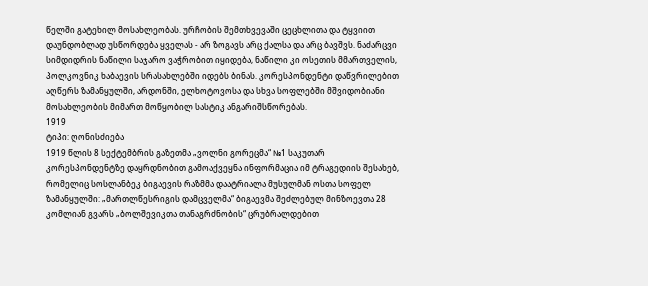წელში გატეხილ მოსახლეობას. ურჩობის შემთხვევაში ცეცხლითა და ტყვიით დაუნდობლად უსწორდება ყველას - არ ზოგავს არც ქალსა და არც ბავშვს. ნაძარცვი სიმდიდრის ნაწილი საჯარო ვაჭრობით იყიდება, ნაწილი კი ოსეთის მმართველის, პოლკოვნიკ ხაბაევის სრასახლებში იდებს ბინას. კორესპონდენტი დაწვრილებით აღწერს ზამანყულში, არდონში, ელხოტოვოსა და სხვა სოფლებში მშვიდობიანი მოსახლეობის მიმართ მოწყობილ სასტიკ ანგარიშსწორებას.
1919
ტიპი: ღონისძიება
1919 წლის 8 სექტემბრის გაზეთმა „ვოლნი გორეცმა“ №1 საკუთარ კორესპონდენტზე დაყრდნობით გამოაქვეყნა ინფორმაცია იმ ტრაგედიის შესახებ, რომელიც სოსლანბეკ ბიგაევის რაზმმა დაატრიალა მუსულმან ოსთა სოფელ ზამანყულში: „მართლწესრიგის დამცველმა“ ბიგაევმა შეძლებულ მინზოევთა 28 კომლიან გვარს „ბოლშევიკთა თანაგრძნობის“ ცრუბრალდებით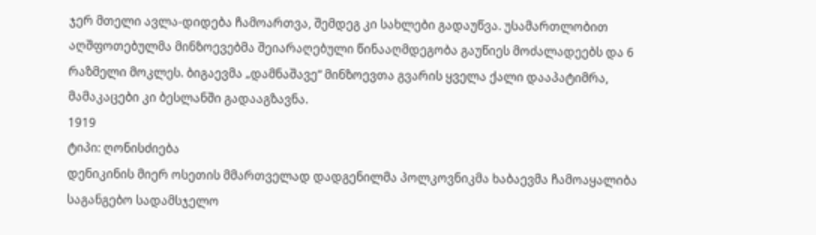ჯერ მთელი ავლა-დიდება ჩამოართვა, შემდეგ კი სახლები გადაუწვა. უსამართლობით აღშფოთებულმა მინზოევებმა შეიარაღებული წინააღმდეგობა გაუწიეს მოძალადეებს და 6 რაზმელი მოკლეს. ბიგაევმა „დამნაშავე“ მინზოევთა გვარის ყველა ქალი დააპატიმრა, მამაკაცები კი ბესლანში გადააგზავნა.
1919
ტიპი: ღონისძიება
დენიკინის მიერ ოსეთის მმართველად დადგენილმა პოლკოვნიკმა ხაბაევმა ჩამოაყალიბა საგანგებო სადამსჯელო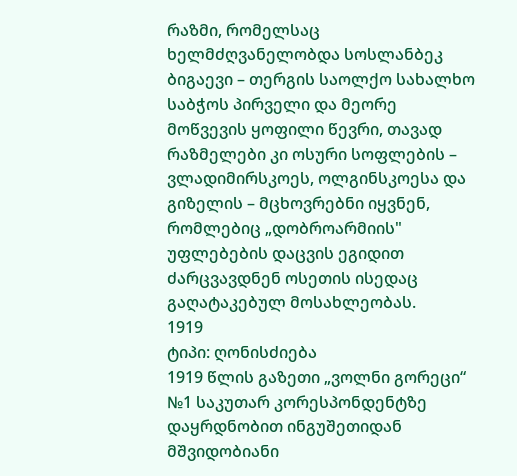რაზმი, რომელსაც ხელმძღვანელობდა სოსლანბეკ ბიგაევი – თერგის საოლქო სახალხო საბჭოს პირველი და მეორე მოწვევის ყოფილი წევრი, თავად რაზმელები კი ოსური სოფლების – ვლადიმირსკოეს, ოლგინსკოესა და გიზელის – მცხოვრებნი იყვნენ, რომლებიც „დობროარმიის" უფლებების დაცვის ეგიდით ძარცვავდნენ ოსეთის ისედაც გაღატაკებულ მოსახლეობას.
1919
ტიპი: ღონისძიება
1919 წლის გაზეთი „ვოლნი გორეცი“ №1 საკუთარ კორესპონდენტზე დაყრდნობით ინგუშეთიდან მშვიდობიანი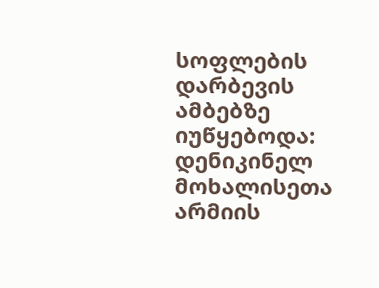სოფლების დარბევის ამბებზე იუწყებოდა: დენიკინელ მოხალისეთა არმიის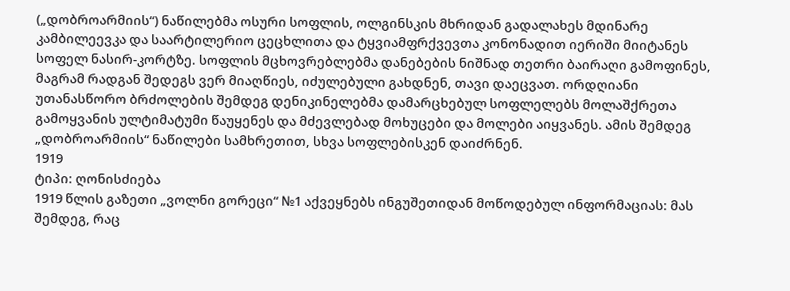(„დობროარმიის“) ნაწილებმა ოსური სოფლის, ოლგინსკის მხრიდან გადალახეს მდინარე კამბილეევკა და საარტილერიო ცეცხლითა და ტყვიამფრქვევთა კონონადით იერიში მიიტანეს სოფელ ნასირ-კორტზე. სოფლის მცხოვრებლებმა დანებების ნიშნად თეთრი ბაირაღი გამოფინეს, მაგრამ რადგან შედეგს ვერ მიაღწიეს, იძულებული გახდნენ, თავი დაეცვათ. ორდღიანი უთანასწორო ბრძოლების შემდეგ დენიკინელებმა დამარცხებულ სოფლელებს მოლაშქრეთა გამოყვანის ულტიმატუმი წაუყენეს და მძევლებად მოხუცები და მოლები აიყვანეს. ამის შემდეგ „დობროარმიის“ ნაწილები სამხრეთით, სხვა სოფლებისკენ დაიძრნენ.
1919
ტიპი: ღონისძიება
1919 წლის გაზეთი „ვოლნი გორეცი“ №1 აქვეყნებს ინგუშეთიდან მოწოდებულ ინფორმაციას: მას შემდეგ, რაც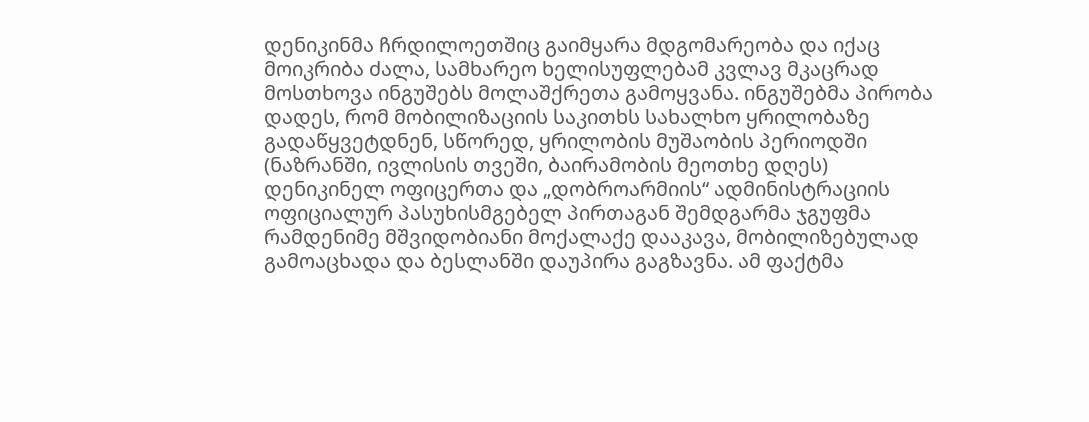დენიკინმა ჩრდილოეთშიც გაიმყარა მდგომარეობა და იქაც მოიკრიბა ძალა, სამხარეო ხელისუფლებამ კვლავ მკაცრად მოსთხოვა ინგუშებს მოლაშქრეთა გამოყვანა. ინგუშებმა პირობა დადეს, რომ მობილიზაციის საკითხს სახალხო ყრილობაზე გადაწყვეტდნენ, სწორედ, ყრილობის მუშაობის პერიოდში (ნაზრანში, ივლისის თვეში, ბაირამობის მეოთხე დღეს) დენიკინელ ოფიცერთა და „დობროარმიის“ ადმინისტრაციის ოფიციალურ პასუხისმგებელ პირთაგან შემდგარმა ჯგუფმა რამდენიმე მშვიდობიანი მოქალაქე დააკავა, მობილიზებულად გამოაცხადა და ბესლანში დაუპირა გაგზავნა. ამ ფაქტმა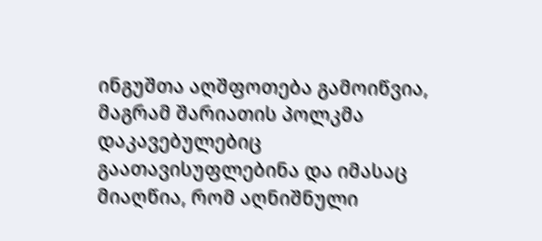ინგუშთა აღშფოთება გამოიწვია, მაგრამ შარიათის პოლკმა დაკავებულებიც გაათავისუფლებინა და იმასაც მიაღწია, რომ აღნიშნული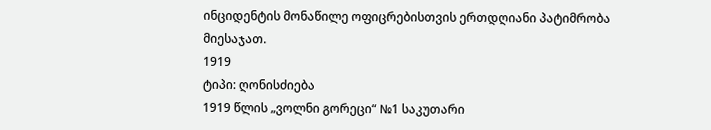ინციდენტის მონაწილე ოფიცრებისთვის ერთდღიანი პატიმრობა მიესაჯათ.
1919
ტიპი: ღონისძიება
1919 წლის „ვოლნი გორეცი“ №1 საკუთარი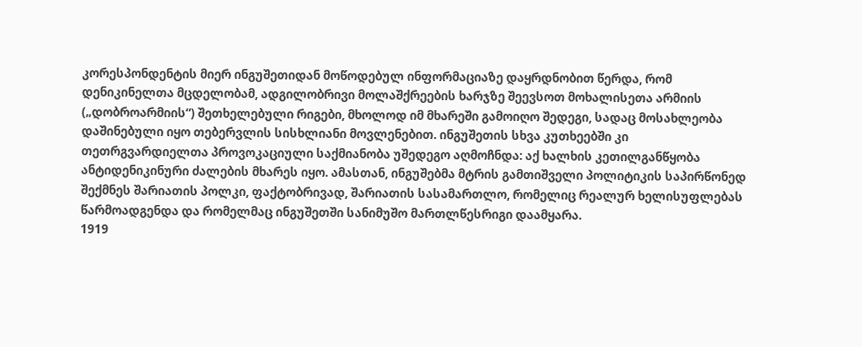კორესპონდენტის მიერ ინგუშეთიდან მოწოდებულ ინფორმაციაზე დაყრდნობით წერდა, რომ დენიკინელთა მცდელობამ, ადგილობრივი მოლაშქრეების ხარჯზე შეევსოთ მოხალისეთა არმიის („დობროარმიის“) შეთხელებული რიგები, მხოლოდ იმ მხარეში გამოიღო შედეგი, სადაც მოსახლეობა დაშინებული იყო თებერვლის სისხლიანი მოვლენებით. ინგუშეთის სხვა კუთხეებში კი თეთრგვარდიელთა პროვოკაციული საქმიანობა უშედეგო აღმოჩნდა: აქ ხალხის კეთილგანწყობა ანტიდენიკინური ძალების მხარეს იყო. ამასთან, ინგუშებმა მტრის გამთიშველი პოლიტიკის საპირწონედ შექმნეს შარიათის პოლკი, ფაქტობრივად, შარიათის სასამართლო, რომელიც რეალურ ხელისუფლებას წარმოადგენდა და რომელმაც ინგუშეთში სანიმუშო მართლწესრიგი დაამყარა.
1919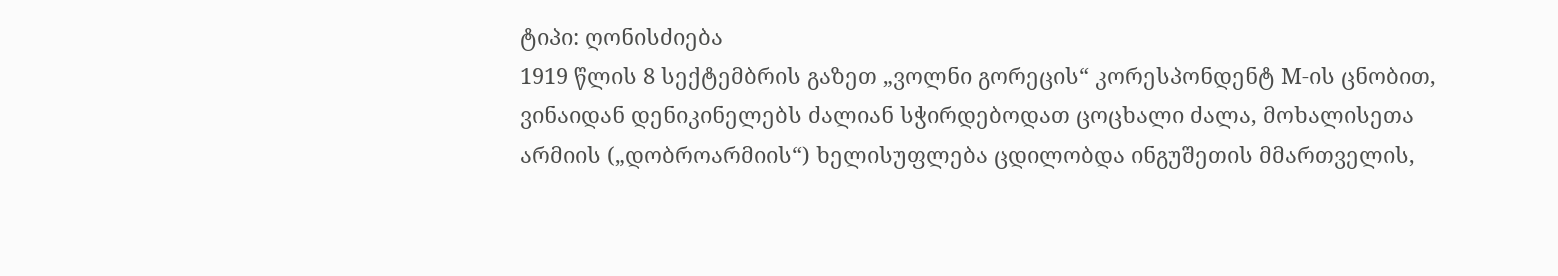ტიპი: ღონისძიება
1919 წლის 8 სექტემბრის გაზეთ „ვოლნი გორეცის“ კორესპონდენტ М-ის ცნობით, ვინაიდან დენიკინელებს ძალიან სჭირდებოდათ ცოცხალი ძალა, მოხალისეთა არმიის („დობროარმიის“) ხელისუფლება ცდილობდა ინგუშეთის მმართველის,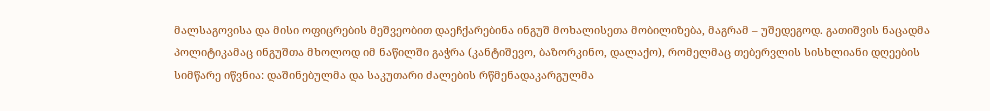მალსაგოვისა და მისი ოფიცრების მეშვეობით დაეჩქარებინა ინგუშ მოხალისეთა მობილიზება, მაგრამ – უშედეგოდ. გათიშვის ნაცადმა პოლიტიკამაც ინგუშთა მხოლოდ იმ ნაწილში გაჭრა (კანტიშევო, ბაზორკინო, დალაქო), რომელმაც თებერვლის სისხლიანი დღეების სიმწარე იწვნია: დაშინებულმა და საკუთარი ძალების რწმენადაკარგულმა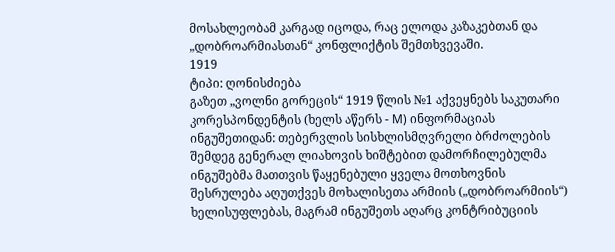მოსახლეობამ კარგად იცოდა, რაც ელოდა კაზაკებთან და „დობროარმიასთან“ კონფლიქტის შემთხვევაში.
1919
ტიპი: ღონისძიება
გაზეთ „ვოლნი გორეცის“ 1919 წლის №1 აქვეყნებს საკუთარი კორესპონდენტის (ხელს აწერს - М) ინფორმაციას ინგუშეთიდან: თებერვლის სისხლისმღვრელი ბრძოლების შემდეგ გენერალ ლიახოვის ხიშტებით დამორჩილებულმა ინგუშებმა მათთვის წაყენებული ყველა მოთხოვნის შესრულება აღუთქვეს მოხალისეთა არმიის („დობროარმიის“) ხელისუფლებას, მაგრამ ინგუშეთს აღარც კონტრიბუციის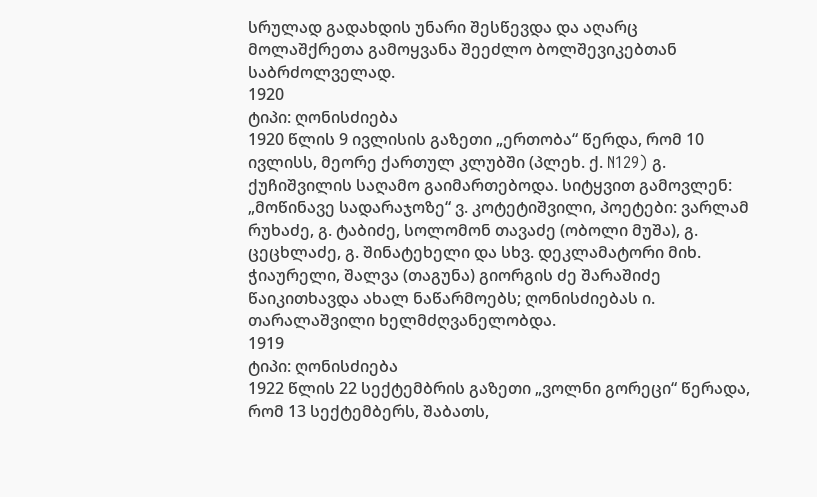სრულად გადახდის უნარი შესწევდა და აღარც მოლაშქრეთა გამოყვანა შეეძლო ბოლშევიკებთან საბრძოლველად.
1920
ტიპი: ღონისძიება
1920 წლის 9 ივლისის გაზეთი „ერთობა“ წერდა, რომ 10 ივლისს, მეორე ქართულ კლუბში (პლეხ. ქ. N129) გ. ქუჩიშვილის საღამო გაიმართებოდა. სიტყვით გამოვლენ: „მოწინავე სადარაჯოზე“ ვ. კოტეტიშვილი, პოეტები: ვარლამ რუხაძე, გ. ტაბიძე, სოლომონ თავაძე (ობოლი მუშა), გ. ცეცხლაძე, გ. შინატეხელი და სხვ. დეკლამატორი მიხ. ჭიაურელი, შალვა (თაგუნა) გიორგის ძე შარაშიძე წაიკითხავდა ახალ ნაწარმოებს; ღონისძიებას ი. თარალაშვილი ხელმძღვანელობდა.
1919
ტიპი: ღონისძიება
1922 წლის 22 სექტემბრის გაზეთი „ვოლნი გორეცი“ წერადა, რომ 13 სექტემბერს, შაბათს,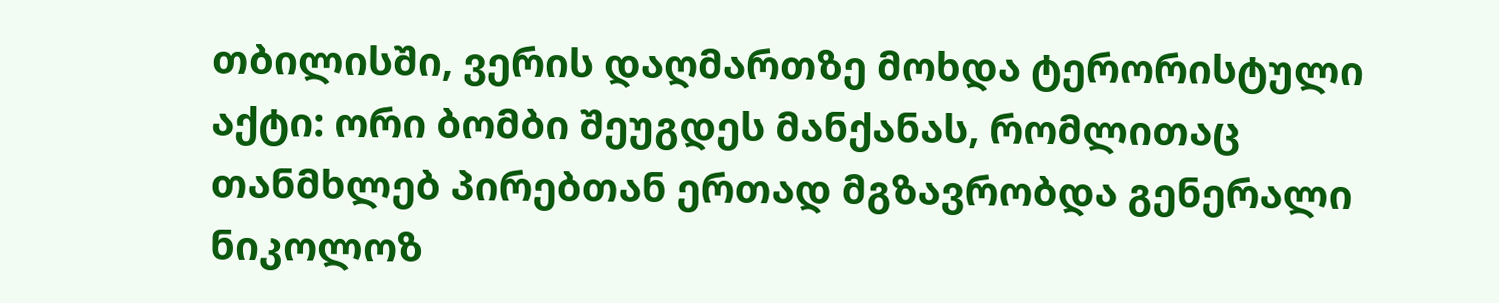თბილისში, ვერის დაღმართზე მოხდა ტერორისტული აქტი: ორი ბომბი შეუგდეს მანქანას, რომლითაც თანმხლებ პირებთან ერთად მგზავრობდა გენერალი ნიკოლოზ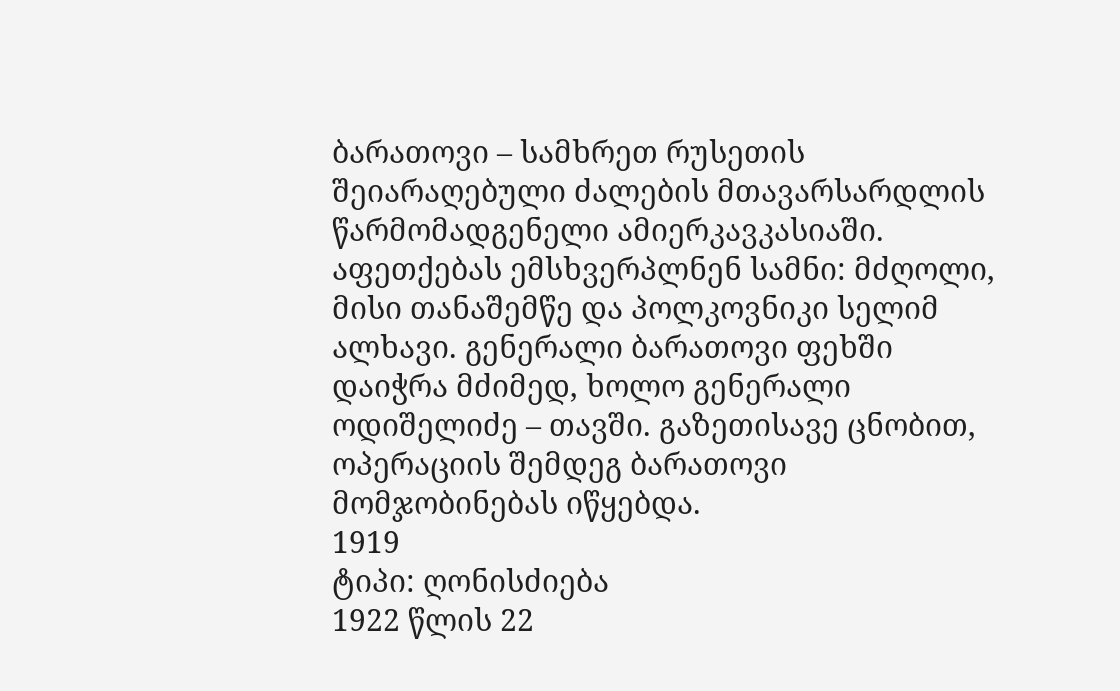ბარათოვი – სამხრეთ რუსეთის შეიარაღებული ძალების მთავარსარდლის წარმომადგენელი ამიერკავკასიაში. აფეთქებას ემსხვერპლნენ სამნი: მძღოლი, მისი თანაშემწე და პოლკოვნიკი სელიმ ალხავი. გენერალი ბარათოვი ფეხში დაიჭრა მძიმედ, ხოლო გენერალი ოდიშელიძე – თავში. გაზეთისავე ცნობით, ოპერაციის შემდეგ ბარათოვი მომჯობინებას იწყებდა.
1919
ტიპი: ღონისძიება
1922 წლის 22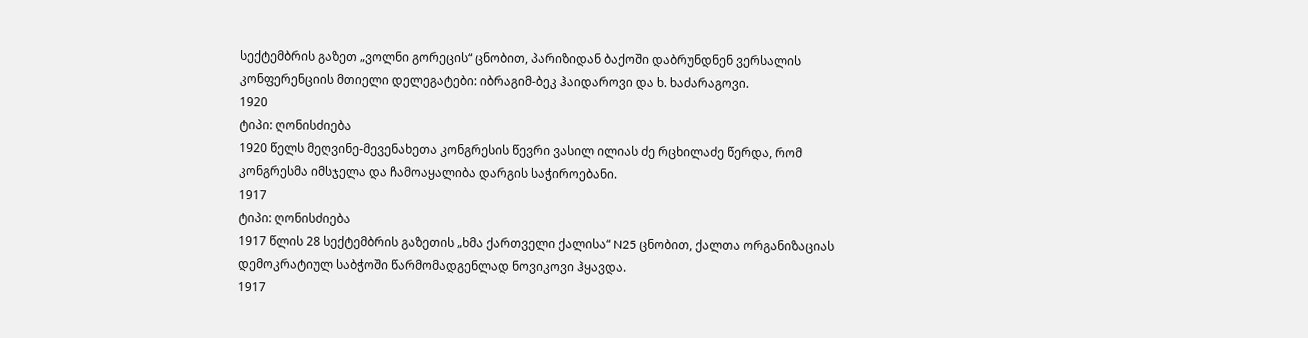სექტემბრის გაზეთ „ვოლნი გორეცის“ ცნობით, პარიზიდან ბაქოში დაბრუნდნენ ვერსალის კონფერენციის მთიელი დელეგატები: იბრაგიმ-ბეკ ჰაიდაროვი და ხ. ხაძარაგოვი.
1920
ტიპი: ღონისძიება
1920 წელს მეღვინე-მევენახეთა კონგრესის წევრი ვასილ ილიას ძე რცხილაძე წერდა, რომ კონგრესმა იმსჯელა და ჩამოაყალიბა დარგის საჭიროებანი.
1917
ტიპი: ღონისძიება
1917 წლის 28 სექტემბრის გაზეთის „ხმა ქართველი ქალისა“ N25 ცნობით, ქალთა ორგანიზაციას დემოკრატიულ საბჭოში წარმომადგენლად ნოვიკოვი ჰყავდა.
1917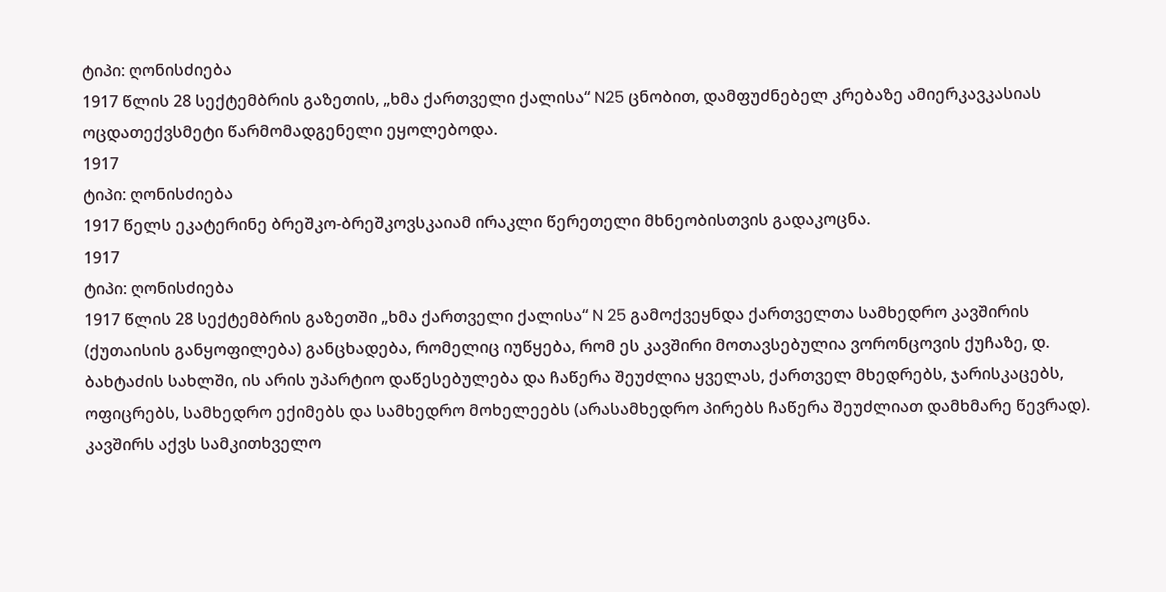ტიპი: ღონისძიება
1917 წლის 28 სექტემბრის გაზეთის, „ხმა ქართველი ქალისა“ N25 ცნობით, დამფუძნებელ კრებაზე ამიერკავკასიას ოცდათექვსმეტი წარმომადგენელი ეყოლებოდა.
1917
ტიპი: ღონისძიება
1917 წელს ეკატერინე ბრეშკო-ბრეშკოვსკაიამ ირაკლი წერეთელი მხნეობისთვის გადაკოცნა.
1917
ტიპი: ღონისძიება
1917 წლის 28 სექტემბრის გაზეთში „ხმა ქართველი ქალისა“ N 25 გამოქვეყნდა ქართველთა სამხედრო კავშირის (ქუთაისის განყოფილება) განცხადება, რომელიც იუწყება, რომ ეს კავშირი მოთავსებულია ვორონცოვის ქუჩაზე, დ. ბახტაძის სახლში, ის არის უპარტიო დაწესებულება და ჩაწერა შეუძლია ყველას, ქართველ მხედრებს, ჯარისკაცებს, ოფიცრებს, სამხედრო ექიმებს და სამხედრო მოხელეებს (არასამხედრო პირებს ჩაწერა შეუძლიათ დამხმარე წევრად). კავშირს აქვს სამკითხველო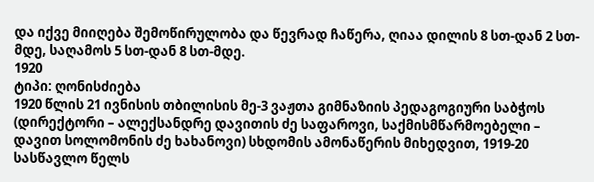და იქვე მიიღება შემოწირულობა და წევრად ჩაწერა, ღიაა დილის 8 სთ-დან 2 სთ-მდე, საღამოს 5 სთ-დან 8 სთ-მდე.
1920
ტიპი: ღონისძიება
1920 წლის 21 ივნისის თბილისის მე-3 ვაჟთა გიმნაზიის პედაგოგიური საბჭოს (დირექტორი – ალექსანდრე დავითის ძე საფაროვი, საქმისმწარმოებელი – დავით სოლომონის ძე ხახანოვი) სხდომის ამონაწერის მიხედვით, 1919-20 სასწავლო წელს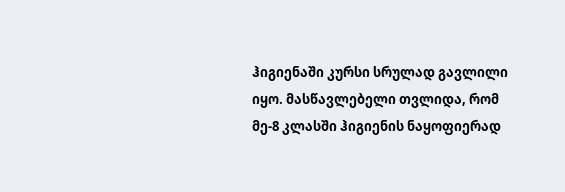ჰიგიენაში კურსი სრულად გავლილი იყო. მასწავლებელი თვლიდა, რომ მე-8 კლასში ჰიგიენის ნაყოფიერად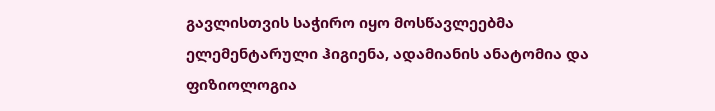გავლისთვის საჭირო იყო მოსწავლეებმა ელემენტარული ჰიგიენა, ადამიანის ანატომია და ფიზიოლოგია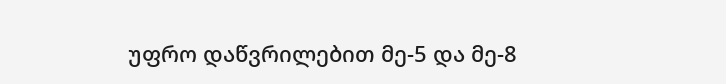უფრო დაწვრილებით მე-5 და მე-8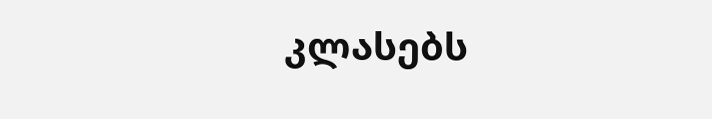კლასებს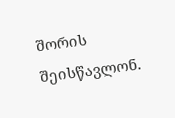შორის შეისწავლონ.